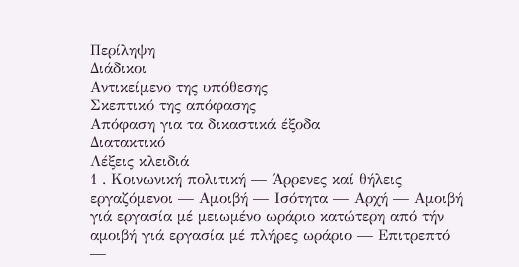Περίληψη
Διάδικοι
Αντικείμενο της υπόθεσης
Σκεπτικό της απόφασης
Απόφαση για τα δικαστικά έξοδα
Διατακτικό
Λέξεις κλειδιά
1 . Κοινωνική πολιτική — Άρρενες καί θήλεις εργαζόμενοι — Αμοιβή — Ισότητα — Αρχή — Αμοιβή γιά εργασία μέ μειωμένο ωράριο κατώτερη από τήν αμοιβή γιά εργασία μέ πλήρες ωράριο — Επιτρεπτό —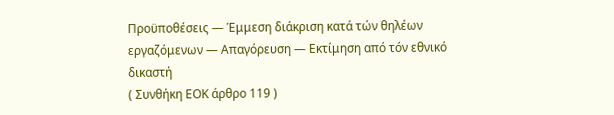Προϋποθέσεις — Έμμεση διάκριση κατά τών θηλέων εργαζόμενων — Απαγόρευση — Εκτίμηση από τόν εθνικό δικαστή
( Συνθήκη ΕΟΚ άρθρο 119 )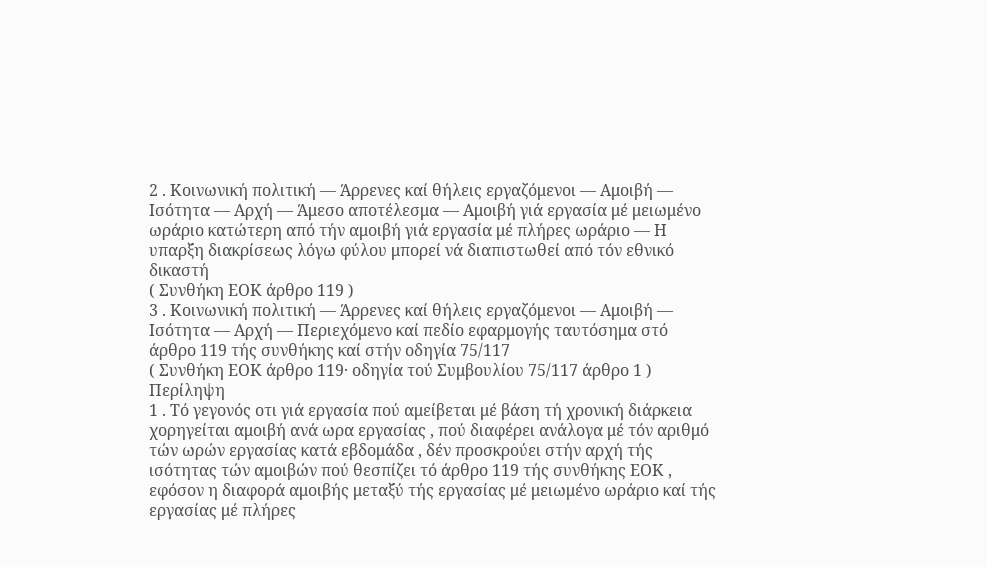2 . Κοινωνική πολιτική — Άρρενες καί θήλεις εργαζόμενοι — Αμοιβή — Ισότητα — Αρχή — Άμεσο αποτέλεσμα — Αμοιβή γιά εργασία μέ μειωμένο ωράριο κατώτερη από τήν αμοιβή γιά εργασία μέ πλήρες ωράριο — Η υπαρξη διακρίσεως λόγω φύλου μπορεί νά διαπιστωθεί από τόν εθνικό δικαστή
( Συνθήκη ΕΟΚ άρθρο 119 )
3 . Κοινωνική πολιτική — Άρρενες καί θήλεις εργαζόμενοι — Αμοιβή — Ισότητα — Αρχή — Περιεχόμενο καί πεδίο εφαρμογής ταυτόσημα στό άρθρο 119 τής συνθήκης καί στήν οδηγία 75/117
( Συνθήκη ΕΟΚ άρθρο 119· οδηγία τού Συμβουλίου 75/117 άρθρο 1 )
Περίληψη
1 . Τό γεγονός οτι γιά εργασία πού αμείβεται μέ βάση τή χρονική διάρκεια χορηγείται αμοιβή ανά ωρα εργασίας , πού διαφέρει ανάλογα μέ τόν αριθμό τών ωρών εργασίας κατά εβδομάδα , δέν προσκρούει στήν αρχή τής ισότητας τών αμοιβών πού θεσπίζει τό άρθρο 119 τής συνθήκης ΕΟΚ , εφόσον η διαφορά αμοιβής μεταξύ τής εργασίας μέ μειωμένο ωράριο καί τής εργασίας μέ πλήρες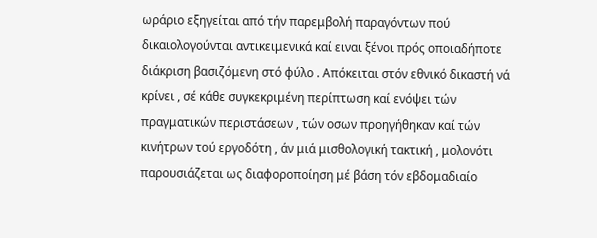ωράριο εξηγείται από τήν παρεμβολή παραγόντων πού δικαιολογούνται αντικειμενικά καί ειναι ξένοι πρός οποιαδήποτε διάκριση βασιζόμενη στό φύλο . Απόκειται στόν εθνικό δικαστή νά κρίνει , σέ κάθε συγκεκριμένη περίπτωση καί ενόψει τών πραγματικών περιστάσεων , τών οσων προηγήθηκαν καί τών κινήτρων τού εργοδότη , άν μιά μισθολογική τακτική , μολονότι παρουσιάζεται ως διαφοροποίηση μέ βάση τόν εβδομαδιαίο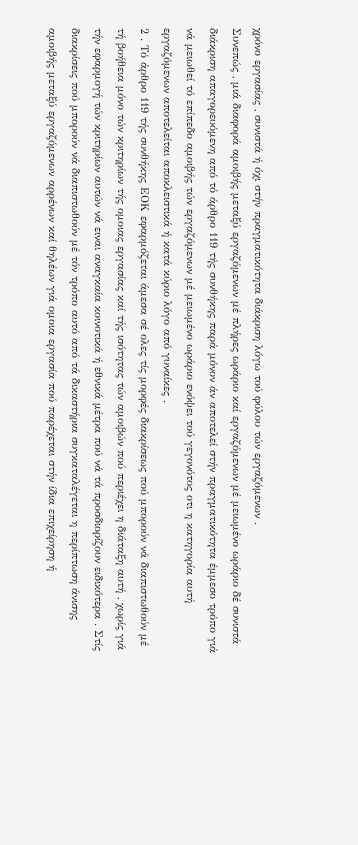χρόνο εργασίας , συνιστά ή όχι στήν πραγματικότητα διάκριση λόγω τού φύλου τών εργαζόμενων .
Συνεπώς , μιά διαφορά αμοιβής μεταξύ εργαζόμενων μέ πλήρες ωράριο καί εργαζόμενων μέ μειωμένο ωράριο δέ συνιστά διάκριση απαγορευόμενη από τό άρθρο 119 τής συνθήκης παρά μόνον άν αποτελεί στήν πραγματικότητα έμμεσο τρόπο γιά νά μειωθεί τό επίπεδο αμοιβής τών εργαζόμενων μέ μειωμένο ωράριο ενόψει τού γεγονότος οτι η κατηγορία αυτή εργαζόμενων αποτελείται αποκλειστικά ή κατά κύριο λόγο από γυναίκες .
2 . Τό άρθρο 119 τής συνθήκης ΕΟΚ εφαρμόζεται άμεσα σέ ολες τίς μορφές διακρίσεως πού μπορούν νά διαπιστωθούν μέ τή βοήθεια μόνο τών κριτηρίων τής ομοιας εργασίας καί τής ισότητας τών αμοιβών πού περιέχει η διάταξη αυτή , χωρίς γιά τήν εφαρμογή τών κριτηρίων αυτών νά ειναι αναγκαία κοινοτικά ή εθνικά μέτρα πού νά τά προσδιορίζουν ειδικότερα . Στίς διακρίσεις πού μπορούν νά διαπιστωθούν μέ τόν τρόπο αυτό από τά δικαστήρια συγκαταλέγεται η περίπτωση άνισης αμοιβής μεταξύ εργαζόμενων αρρένων καί θηλέων γιά ομοια εργασία πού παρέχεται στήν ίδια επιχείρηση ή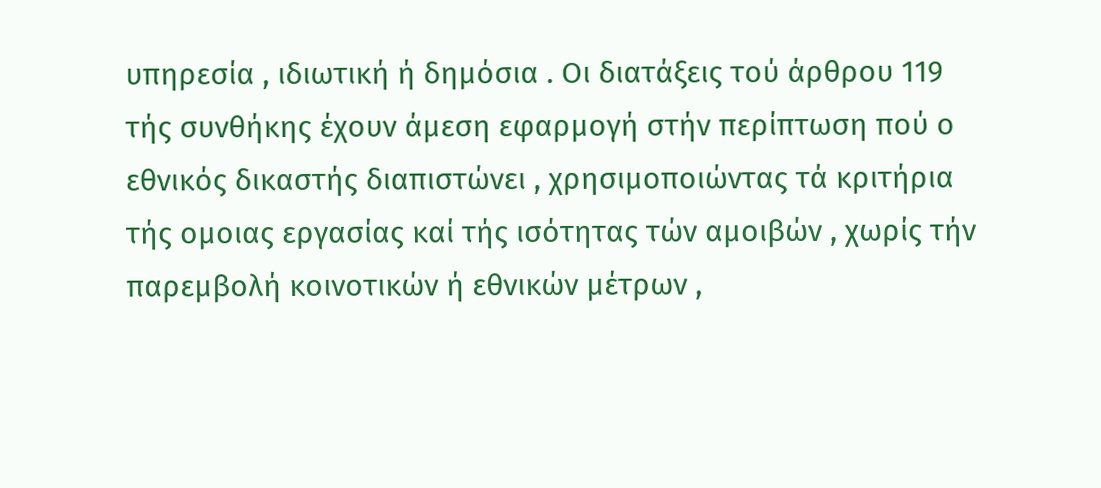υπηρεσία , ιδιωτική ή δημόσια . Οι διατάξεις τού άρθρου 119 τής συνθήκης έχουν άμεση εφαρμογή στήν περίπτωση πού ο εθνικός δικαστής διαπιστώνει , χρησιμοποιώντας τά κριτήρια τής ομοιας εργασίας καί τής ισότητας τών αμοιβών , χωρίς τήν παρεμβολή κοινοτικών ή εθνικών μέτρων ,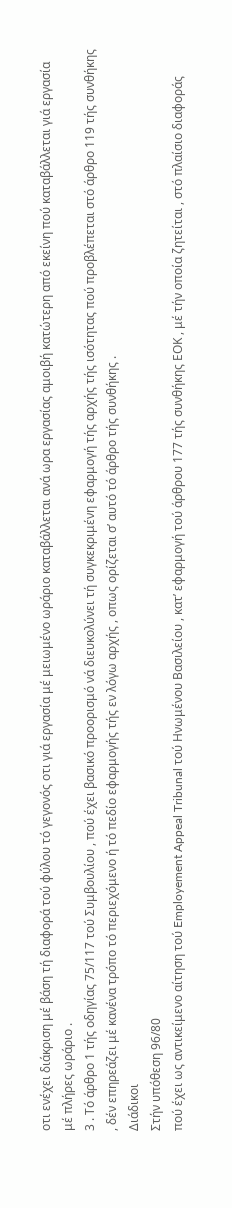οτι ενέχει διάκριση μέ βάση τή διαφορά τού φύλου τό γεγονός οτι γιά εργασία μέ μειωμένο ωράριο καταβάλλεται ανά ωρα εργασίας αμοιβή κατώτερη από εκείνη πού καταβάλλεται γιά εργασία μέ πλήρες ωράριο .
3 . Τό άρθρο 1 τής οδηγίας 75/117 τού Συμβουλίου , πού έχει βασικό προορισμό νά διευκολύνει τή συγκεκριμένη εφαρμογή τής αρχής τής ισότητας πού προβλέπεται στό άρθρο 119 τής συνθήκης , δέν επηρεάζει μέ κανένα τρόπο τό περιεχόμενο ή τό πεδίο εφαρμογής τής εν λόγω αρχής , οπως ορίζεται σ’ αυτό τό άρθρο τής συνθήκης .
Διάδικοι
Στήν υπόθεση 96/80
πού έχει ως αντικείμενο αίτηση τού Employement Appeal Tribunal τού Ηνωμένου Βασιλείου , κατ’ εφαρμογή τού άρθρου 177 τής συνθήκης ΕΟΚ , μέ τήν οποία ζητείται , στό πλαίσιο διαφοράς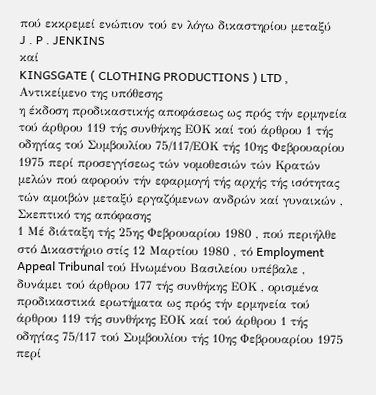πού εκκρεμεί ενώπιον τού εν λόγω δικαστηρίου μεταξύ
J . P . JENKINS
καί
KINGSGATE ( CLOTHING PRODUCTIONS ) LTD ,
Αντικείμενο της υπόθεσης
η έκδοση προδικαστικής αποφάσεως ως πρός τήν ερμηνεία τού άρθρου 119 τής συνθήκης ΕΟΚ καί τού άρθρου 1 τής οδηγίας τού Συμβουλίου 75/117/ΕΟΚ τής 10ης Φεβρουαρίου 1975 περί προσεγγίσεως τών νομοθεσιών τών Κρατών μελών πού αφορούν τήν εφαρμογή τής αρχής τής ισότητας τών αμοιβών μεταξύ εργαζόμενων ανδρών καί γυναικών ,
Σκεπτικό της απόφασης
1 Μέ διάταξη τής 25ης Φεβρουαρίου 1980 , πού περιήλθε στό Δικαστήριο στίς 12 Μαρτίου 1980 , τό Employment Appeal Tribunal τού Ηνωμένου Βασιλείου υπέβαλε , δυνάμει τού άρθρου 177 τής συνθήκης ΕΟΚ , ορισμένα προδικαστικά ερωτήματα ως πρός τήν ερμηνεία τού άρθρου 119 τής συνθήκης ΕΟΚ καί τού άρθρου 1 τής οδηγίας 75/117 τού Συμβουλίου τής 10ης Φεβρουαρίου 1975 περί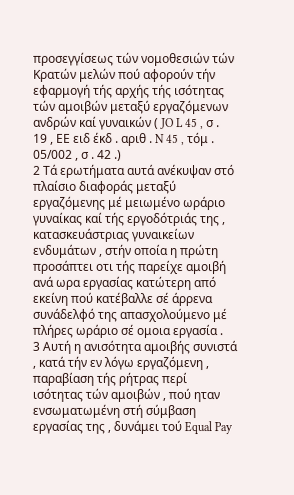προσεγγίσεως τών νομοθεσιών τών Κρατών μελών πού αφορούν τήν εφαρμογή τής αρχής τής ισότητας τών αμοιβών μεταξύ εργαζόμενων ανδρών καί γυναικών ( JO L 45 , σ . 19 , ΕΕ ειδ έκδ . αριθ . N 45 , τόμ . 05/002 , σ . 42 .)
2 Τά ερωτήματα αυτά ανέκυψαν στό πλαίσιο διαφοράς μεταξύ εργαζόμενης μέ μειωμένο ωράριο γυναίκας καί τής εργοδότριάς της , κατασκευάστριας γυναικείων ενδυμάτων , στήν οποία η πρώτη προσάπτει οτι τής παρείχε αμοιβή ανά ωρα εργασίας κατώτερη από εκείνη πού κατέβαλλε σέ άρρενα συνάδελφό της απασχολούμενο μέ πλήρες ωράριο σέ ομοια εργασία .
3 Αυτή η ανισότητα αμοιβής συνιστά , κατά τήν εν λόγω εργαζόμενη , παραβίαση τής ρήτρας περί ισότητας τών αμοιβών , πού ηταν ενσωματωμένη στή σύμβαση εργασίας της , δυνάμει τού Equal Pay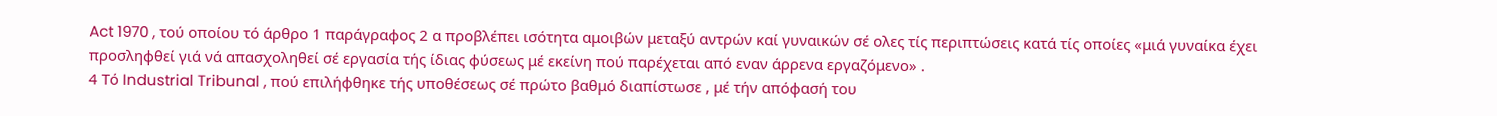Act 1970 , τού οποίου τό άρθρο 1 παράγραφος 2 α προβλέπει ισότητα αμοιβών μεταξύ αντρών καί γυναικών σέ ολες τίς περιπτώσεις κατά τίς οποίες «μιά γυναίκα έχει προσληφθεί γιά νά απασχοληθεί σέ εργασία τής ίδιας φύσεως μέ εκείνη πού παρέχεται από εναν άρρενα εργαζόμενο» .
4 Τό Industrial Tribunal , πού επιλήφθηκε τής υποθέσεως σέ πρώτο βαθμό διαπίστωσε , μέ τήν απόφασή του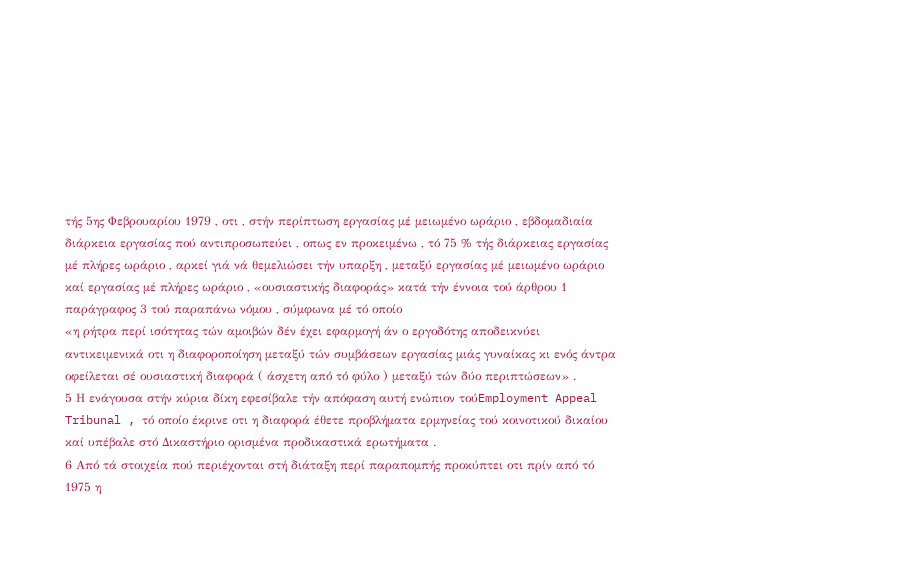τής 5ης Φεβρουαρίου 1979 , οτι , στήν περίπτωση εργασίας μέ μειωμένο ωράριο , εβδομαδιαία διάρκεια εργασίας πού αντιπροσωπεύει , οπως εν προκειμένω , τό 75 % τής διάρκειας εργασίας μέ πλήρες ωράριο , αρκεί γιά νά θεμελιώσει τήν υπαρξη , μεταξύ εργασίας μέ μειωμένο ωράριο καί εργασίας μέ πλήρες ωράριο , «ουσιαστικής διαφοράς» κατά τήν έννοια τού άρθρου 1 παράγραφος 3 τού παραπάνω νόμου , σύμφωνα μέ τό οποίο
«η ρήτρα περί ισότητας τών αμοιβών δέν έχει εφαρμογή άν ο εργοδότης αποδεικνύει αντικειμενικά οτι η διαφοροποίηση μεταξύ τών συμβάσεων εργασίας μιάς γυναίκας κι ενός άντρα οφείλεται σέ ουσιαστική διαφορά ( άσχετη από τό φύλο ) μεταξύ τών δύο περιπτώσεων» .
5 Η ενάγουσα στήν κύρια δίκη εφεσίβαλε τήν απόφαση αυτή ενώπιον τούEmployment Appeal Tribunal , τό οποίο έκρινε οτι η διαφορά έθετε προβλήματα ερμηνείας τού κοινοτικού δικαίου καί υπέβαλε στό Δικαστήριο ορισμένα προδικαστικά ερωτήματα .
6 Από τά στοιχεία πού περιέχονται στή διάταξη περί παραπομπής προκύπτει οτι πρίν από τό 1975 η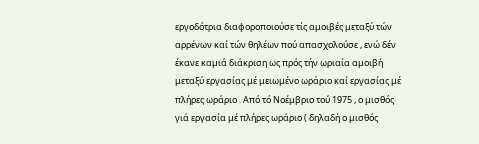εργοδότρια διαφοροποιούσε τίς αμοιβές μεταξύ τών αρρένων καί τών θηλέων πού απασχολούσε , ενώ δέν έκανε καμιά διάκριση ως πρός τήν ωριαία αμοιβή μεταξύ εργασίας μέ μειωμένο ωράριο καί εργασίας μέ πλήρες ωράριο . Από τό Νοέμβριο τού 1975 , ο μισθός γιά εργασία μέ πλήρες ωράριο ( δηλαδή ο μισθός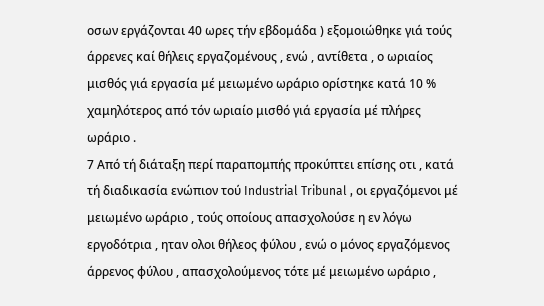οσων εργάζονται 40 ωρες τήν εβδομάδα ) εξομοιώθηκε γιά τούς άρρενες καί θήλεις εργαζομένους , ενώ , αντίθετα , ο ωριαίος μισθός γιά εργασία μέ μειωμένο ωράριο ορίστηκε κατά 10 % χαμηλότερος από τόν ωριαίο μισθό γιά εργασία μέ πλήρες ωράριο .
7 Από τή διάταξη περί παραπομπής προκύπτει επίσης οτι , κατά τή διαδικασία ενώπιον τού Industrial Tribunal , οι εργαζόμενοι μέ μειωμένο ωράριο , τούς οποίους απασχολούσε η εν λόγω εργοδότρια , ηταν ολοι θήλεος φύλου , ενώ ο μόνος εργαζόμενος άρρενος φύλου , απασχολούμενος τότε μέ μειωμένο ωράριο ,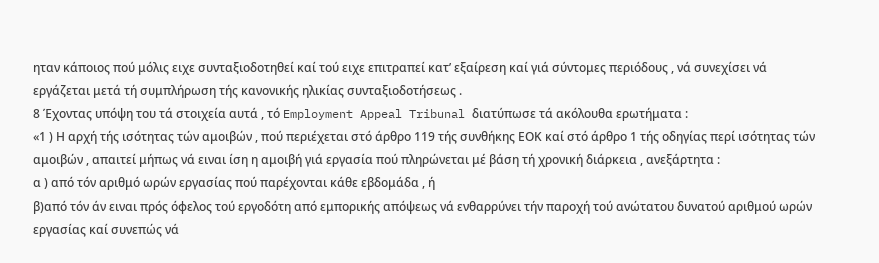ηταν κάποιος πού μόλις ειχε συνταξιοδοτηθεί καί τού ειχε επιτραπεί κατ’ εξαίρεση καί γιά σύντομες περιόδους , νά συνεχίσει νά εργάζεται μετά τή συμπλήρωση τής κανονικής ηλικίας συνταξιοδοτήσεως .
8 Έχοντας υπόψη του τά στοιχεία αυτά , τό Employment Appeal Tribunal διατύπωσε τά ακόλουθα ερωτήματα :
«1 ) Η αρχή τής ισότητας τών αμοιβών , πού περιέχεται στό άρθρο 119 τής συνθήκης ΕΟΚ καί στό άρθρο 1 τής οδηγίας περί ισότητας τών αμοιβών , απαιτεί μήπως νά ειναι ίση η αμοιβή γιά εργασία πού πληρώνεται μέ βάση τή χρονική διάρκεια , ανεξάρτητα :
α ) από τόν αριθμό ωρών εργασίας πού παρέχονται κάθε εβδομάδα , ή
β)από τόν άν ειναι πρός όφελος τού εργοδότη από εμπορικής απόψεως νά ενθαρρύνει τήν παροχή τού ανώτατου δυνατού αριθμού ωρών εργασίας καί συνεπώς νά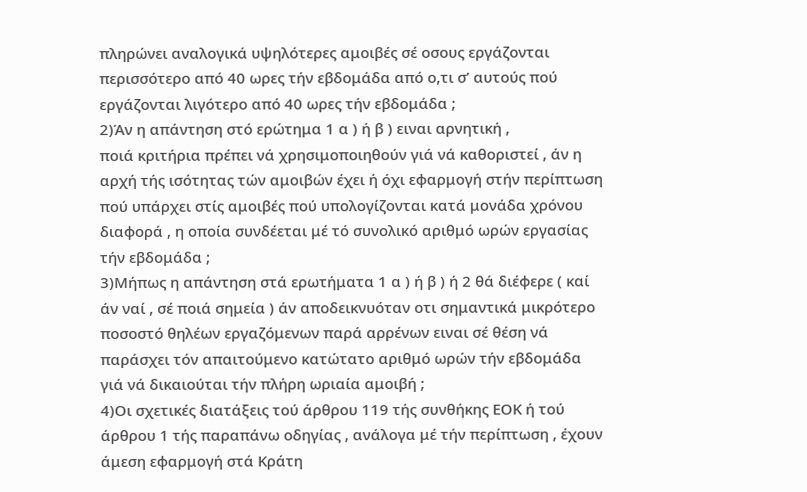πληρώνει αναλογικά υψηλότερες αμοιβές σέ οσους εργάζονται περισσότερο από 40 ωρες τήν εβδομάδα από ο,τι σ’ αυτούς πού εργάζονται λιγότερο από 40 ωρες τήν εβδομάδα ;
2)Άν η απάντηση στό ερώτημα 1 α ) ή β ) ειναι αρνητική ,
ποιά κριτήρια πρέπει νά χρησιμοποιηθούν γιά νά καθοριστεί , άν η αρχή τής ισότητας τών αμοιβών έχει ή όχι εφαρμογή στήν περίπτωση πού υπάρχει στίς αμοιβές πού υπολογίζονται κατά μονάδα χρόνου διαφορά , η οποία συνδέεται μέ τό συνολικό αριθμό ωρών εργασίας τήν εβδομάδα ;
3)Μήπως η απάντηση στά ερωτήματα 1 α ) ή β ) ή 2 θά διέφερε ( καί άν ναί , σέ ποιά σημεία ) άν αποδεικνυόταν οτι σημαντικά μικρότερο ποσοστό θηλέων εργαζόμενων παρά αρρένων ειναι σέ θέση νά παράσχει τόν απαιτούμενο κατώτατο αριθμό ωρών τήν εβδομάδα γιά νά δικαιούται τήν πλήρη ωριαία αμοιβή ;
4)Οι σχετικές διατάξεις τού άρθρου 119 τής συνθήκης ΕΟΚ ή τού άρθρου 1 τής παραπάνω οδηγίας , ανάλογα μέ τήν περίπτωση , έχουν άμεση εφαρμογή στά Κράτη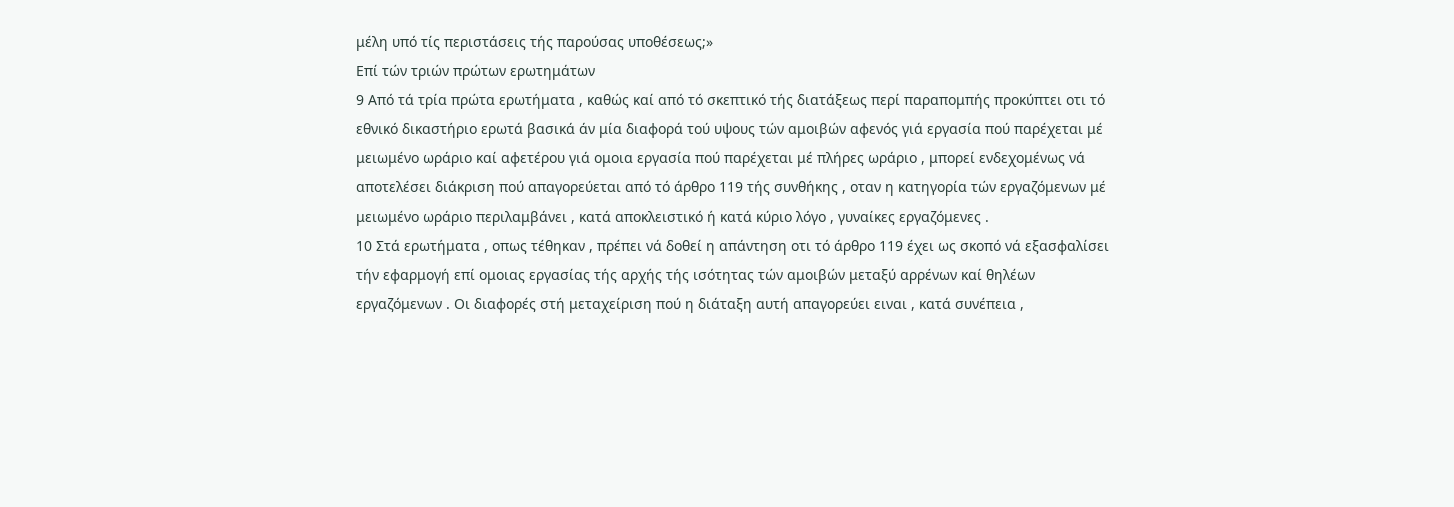μέλη υπό τίς περιστάσεις τής παρούσας υποθέσεως;»
Επί τών τριών πρώτων ερωτημάτων
9 Από τά τρία πρώτα ερωτήματα , καθώς καί από τό σκεπτικό τής διατάξεως περί παραπομπής προκύπτει οτι τό εθνικό δικαστήριο ερωτά βασικά άν μία διαφορά τού υψους τών αμοιβών αφενός γιά εργασία πού παρέχεται μέ μειωμένο ωράριο καί αφετέρου γιά ομοια εργασία πού παρέχεται μέ πλήρες ωράριο , μπορεί ενδεχομένως νά αποτελέσει διάκριση πού απαγορεύεται από τό άρθρο 119 τής συνθήκης , οταν η κατηγορία τών εργαζόμενων μέ μειωμένο ωράριο περιλαμβάνει , κατά αποκλειστικό ή κατά κύριο λόγο , γυναίκες εργαζόμενες .
10 Στά ερωτήματα , οπως τέθηκαν , πρέπει νά δοθεί η απάντηση οτι τό άρθρο 119 έχει ως σκοπό νά εξασφαλίσει τήν εφαρμογή επί ομοιας εργασίας τής αρχής τής ισότητας τών αμοιβών μεταξύ αρρένων καί θηλέων εργαζόμενων . Οι διαφορές στή μεταχείριση πού η διάταξη αυτή απαγορεύει ειναι , κατά συνέπεια ,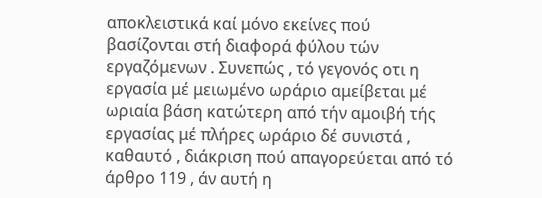αποκλειστικά καί μόνο εκείνες πού βασίζονται στή διαφορά φύλου τών εργαζόμενων . Συνεπώς , τό γεγονός οτι η εργασία μέ μειωμένο ωράριο αμείβεται μέ ωριαία βάση κατώτερη από τήν αμοιβή τής εργασίας μέ πλήρες ωράριο δέ συνιστά , καθαυτό , διάκριση πού απαγορεύεται από τό άρθρο 119 , άν αυτή η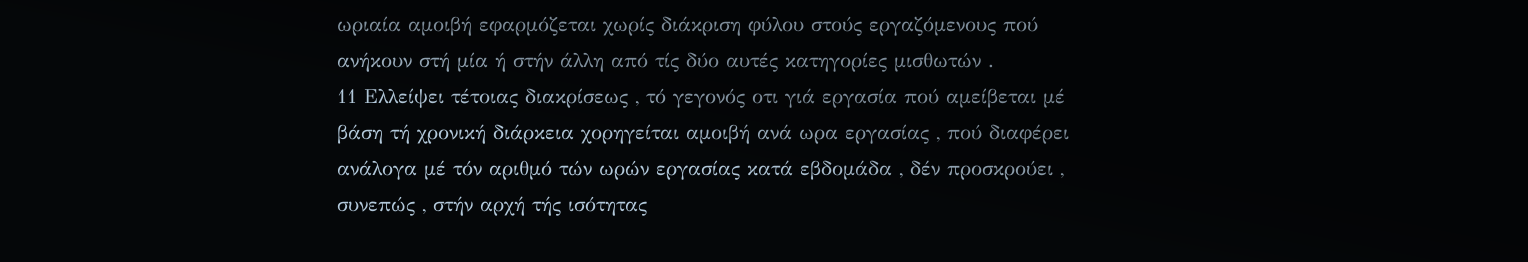ωριαία αμοιβή εφαρμόζεται χωρίς διάκριση φύλου στούς εργαζόμενους πού ανήκουν στή μία ή στήν άλλη από τίς δύο αυτές κατηγορίες μισθωτών .
11 Ελλείψει τέτοιας διακρίσεως , τό γεγονός οτι γιά εργασία πού αμείβεται μέ βάση τή χρονική διάρκεια χορηγείται αμοιβή ανά ωρα εργασίας , πού διαφέρει ανάλογα μέ τόν αριθμό τών ωρών εργασίας κατά εβδομάδα , δέν προσκρούει , συνεπώς , στήν αρχή τής ισότητας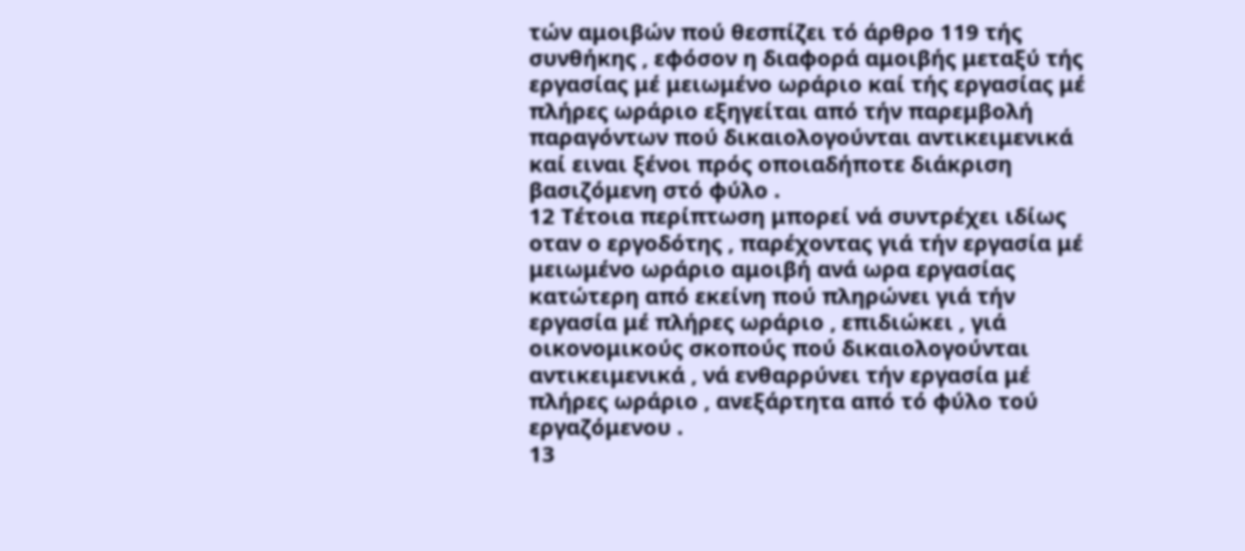τών αμοιβών πού θεσπίζει τό άρθρο 119 τής συνθήκης , εφόσον η διαφορά αμοιβής μεταξύ τής εργασίας μέ μειωμένο ωράριο καί τής εργασίας μέ πλήρες ωράριο εξηγείται από τήν παρεμβολή παραγόντων πού δικαιολογούνται αντικειμενικά καί ειναι ξένοι πρός οποιαδήποτε διάκριση βασιζόμενη στό φύλο .
12 Τέτοια περίπτωση μπορεί νά συντρέχει ιδίως οταν ο εργοδότης , παρέχοντας γιά τήν εργασία μέ μειωμένο ωράριο αμοιβή ανά ωρα εργασίας κατώτερη από εκείνη πού πληρώνει γιά τήν εργασία μέ πλήρες ωράριο , επιδιώκει , γιά οικονομικούς σκοπούς πού δικαιολογούνται αντικειμενικά , νά ενθαρρύνει τήν εργασία μέ πλήρες ωράριο , ανεξάρτητα από τό φύλο τού εργαζόμενου .
13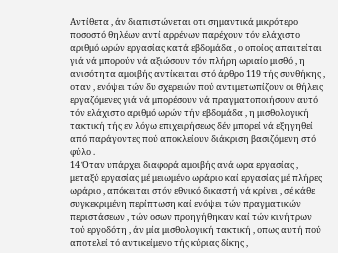Αντίθετα , άν διαπιστώνεται οτι σημαντικά μικρότερο ποσοστό θηλέων αντί αρρένων παρέχουν τόν ελάχιστο αριθμό ωρών εργασίας κατά εβδομάδα , ο οποίος απαιτείται γιά νά μπορούν νά αξιώσουν τόν πλήρη ωριαίο μισθό , η ανισότητα αμοιβής αντίκειται στό άρθρο 119 τής συνθήκης , οταν , ενόψει τών δυ σχερειών πού αντιμετωπίζουν οι θήλεις εργαζόμενες γιά νά μπορέσουν νά πραγματοποιήσουν αυτό τόν ελάχιστο αριθμό ωρών τήν εβδομάδα , η μισθολογική τακτική τής εν λόγω επιχειρήσεως δέν μπορεί νά εξηγηθεί από παράγοντες πού αποκλείουν διάκριση βασιζόμενη στό φύλο .
14 Όταν υπάρχει διαφορά αμοιβής ανά ωρα εργασίας , μεταξύ εργασίας μέ μειωμένο ωράριο καί εργασίας μέ πλήρες ωράριο , απόκειται στόν εθνικό δικαστή νά κρίνει , σέ κάθε συγκεκριμένη περίπτωση καί ενόψει τών πραγματικών περιστάσεων , τών οσων προηγήθηκαν καί τών κινήτρων τού εργοδότη , άν μία μισθολογική τακτική , οπως αυτή πού αποτελεί τό αντικείμενο τής κύριας δίκης ,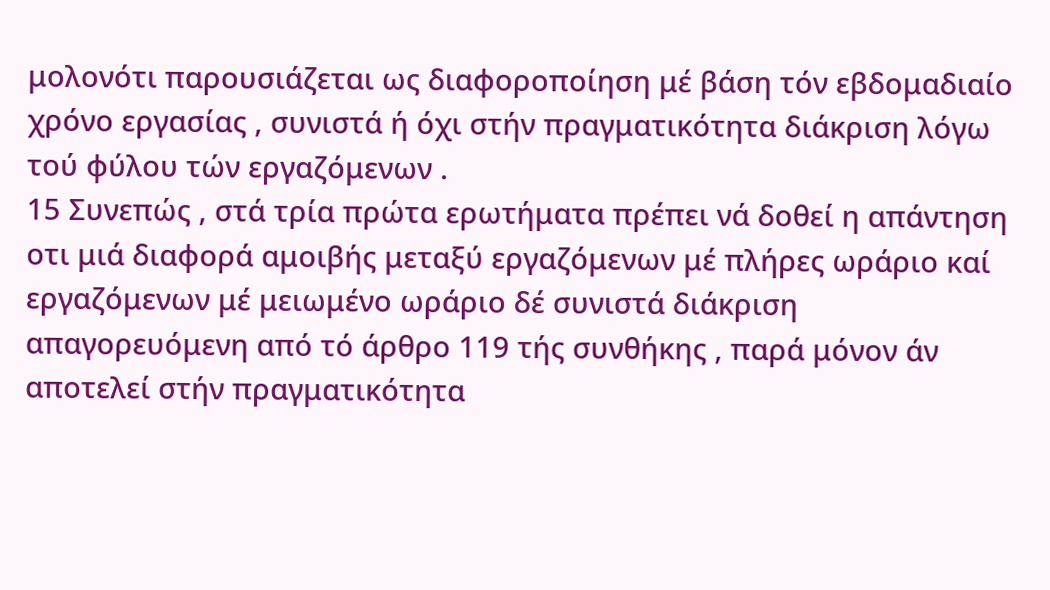μολονότι παρουσιάζεται ως διαφοροποίηση μέ βάση τόν εβδομαδιαίο χρόνο εργασίας , συνιστά ή όχι στήν πραγματικότητα διάκριση λόγω τού φύλου τών εργαζόμενων .
15 Συνεπώς , στά τρία πρώτα ερωτήματα πρέπει νά δοθεί η απάντηση οτι μιά διαφορά αμοιβής μεταξύ εργαζόμενων μέ πλήρες ωράριο καί εργαζόμενων μέ μειωμένο ωράριο δέ συνιστά διάκριση απαγορευόμενη από τό άρθρο 119 τής συνθήκης , παρά μόνον άν αποτελεί στήν πραγματικότητα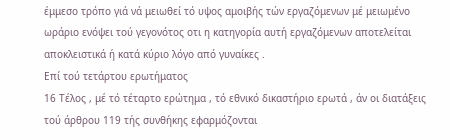έμμεσο τρόπο γιά νά μειωθεί τό υψος αμοιβής τών εργαζόμενων μέ μειωμένο ωράριο ενόψει τού γεγονότος οτι η κατηγορία αυτή εργαζόμενων αποτελείται αποκλειστικά ή κατά κύριο λόγο από γυναίκες .
Επί τού τετάρτου ερωτήματος
16 Τέλος , μέ τό τέταρτο ερώτημα , τό εθνικό δικαστήριο ερωτά , άν οι διατάξεις τού άρθρου 119 τής συνθήκης εφαρμόζονται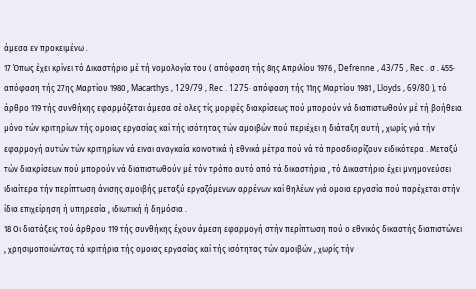άμεσα εν προκειμένω .
17 Όπως έχει κρίνει τό Δικαστήριο μέ τή νομολογία του ( απόφαση τής 8ης Απριλίου 1976 , Defrenne , 43/75 , Rec . σ . 455· απόφαση τής 27ης Μαρτίου 1980 , Macarthys , 129/79 , Rec . 1275· απόφαση τής 11ης Μαρτίου 1981 , Lloyds , 69/80 ), τό άρθρο 119 τής συνθήκης εφαρμόζεται άμεσα σέ ολες τίς μορφές διακρίσεως πού μπορούν νά διαπιστωθούν μέ τή βοήθεια μόνο τών κριτηρίων τής ομοιας εργασίας καί τής ισότητας τών αμοιβών πού περιέχει η διάταξη αυτή , χωρίς γιά τήν εφαρμογή αυτών τών κριτηρίων νά ειναι αναγκαία κοινοτικά ή εθνικά μέτρα πού νά τά προσδιορίζουν ειδικότερα . Μεταξύ τών διακρίσεων πού μπορούν νά διαπιστωθούν μέ τόν τρόπο αυτό από τά δικαστήρια , τό Δικαστήριο έχει μνημονεύσει ιδιαίτερα τήν περίπτωση άνισης αμοιβής μεταξύ εργαζόμενων αρρένων καί θηλέων γιά ομοια εργασία πού παρέχεται στήν ίδια επιχείρηση ή υπηρεσία , ιδιωτική ή δημόσια .
18 Οι διατάξεις τού άρθρου 119 τής συνθήκης έχουν άμεση εφαρμογή στήν περίπτωση πού ο εθνικός δικαστής διαπιστώνει , χρησιμοποιώντας τά κριτήρια τής ομοιας εργασίας καί τής ισότητας τών αμοιβών , χωρίς τήν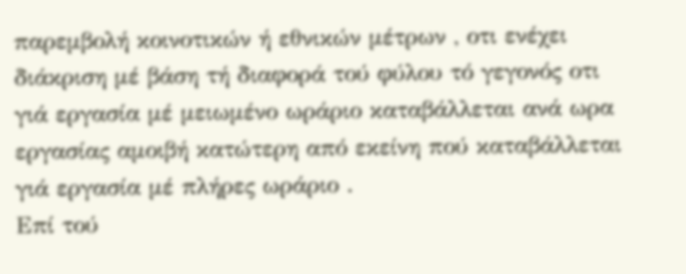παρεμβολή κοινοτικών ή εθνικών μέτρων , οτι ενέχει διάκριση μέ βάση τή διαφορά τού φύλου τό γεγονός οτι γιά εργασία μέ μειωμένο ωράριο καταβάλλεται ανά ωρα εργασίας αμοιβή κατώτερη από εκείνη πού καταβάλλεται γιά εργασία μέ πλήρες ωράριο .
Επί τού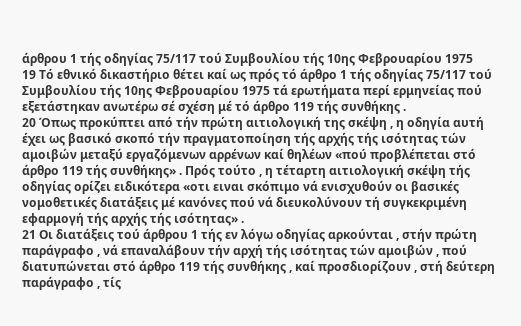άρθρου 1 τής οδηγίας 75/117 τού Συμβουλίου τής 10ης Φεβρουαρίου 1975
19 Τό εθνικό δικαστήριο θέτει καί ως πρός τό άρθρο 1 τής οδηγίας 75/117 τού Συμβουλίου τής 10ης Φεβρουαρίου 1975 τά ερωτήματα περί ερμηνείας πού εξετάστηκαν ανωτέρω σέ σχέση μέ τό άρθρο 119 τής συνθήκης .
20 Όπως προκύπτει από τήν πρώτη αιτιολογική της σκέψη , η οδηγία αυτή έχει ως βασικό σκοπό τήν πραγματοποίηση τής αρχής τής ισότητας τών αμοιβών μεταξύ εργαζόμενων αρρένων καί θηλέων «πού προβλέπεται στό άρθρο 119 τής συνθήκης» . Πρός τούτο , η τέταρτη αιτιολογική σκέψη τής οδηγίας ορίζει ειδικότερα «οτι ειναι σκόπιμο νά ενισχυθούν οι βασικές νομοθετικές διατάξεις μέ κανόνες πού νά διευκολύνουν τή συγκεκριμένη εφαρμογή τής αρχής τής ισότητας» .
21 Οι διατάξεις τού άρθρου 1 τής εν λόγω οδηγίας αρκούνται , στήν πρώτη παράγραφο , νά επαναλάβουν τήν αρχή τής ισότητας τών αμοιβών , πού διατυπώνεται στό άρθρο 119 τής συνθήκης , καί προσδιορίζουν , στή δεύτερη παράγραφο , τίς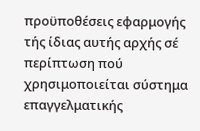προϋποθέσεις εφαρμογής τής ίδιας αυτής αρχής σέ περίπτωση πού χρησιμοποιείται σύστημα επαγγελματικής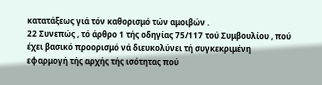κατατάξεως γιά τόν καθορισμό τών αμοιβών .
22 Συνεπώς , τό άρθρο 1 τής οδηγίας 75/117 τού Συμβουλίου , πού έχει βασικό προορισμό νά διευκολύνει τή συγκεκριμένη εφαρμογή τής αρχής τής ισότητας πού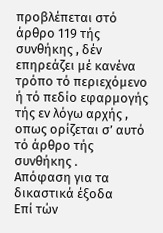προβλέπεται στό άρθρο 119 τής συνθήκης , δέν επηρεάζει μέ κανένα τρόπο τό περιεχόμενο ή τό πεδίο εφαρμογής τής εν λόγω αρχής , οπως ορίζεται σ’ αυτό τό άρθρο τής συνθήκης .
Απόφαση για τα δικαστικά έξοδα
Επί τών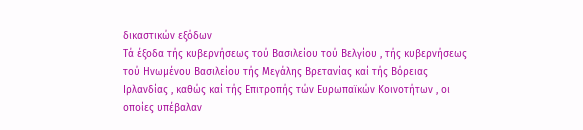δικαστικών εξόδων
Τά έξοδα τής κυβερνήσεως τού Βασιλείου τού Βελγίου , τής κυβερνήσεως τού Ηνωμένου Βασιλείου τής Μεγάλης Βρετανίας καί τής Βόρειας Ιρλανδίας , καθώς καί τής Επιτροπής τών Ευρωπαϊκών Κοινοτήτων , οι οποίες υπέβαλαν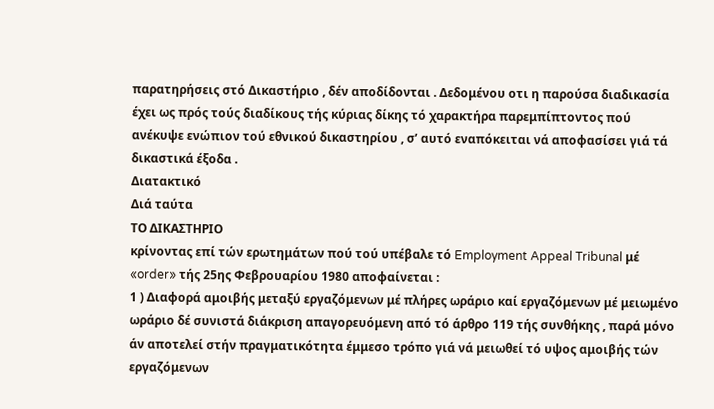παρατηρήσεις στό Δικαστήριο , δέν αποδίδονται . Δεδομένου οτι η παρούσα διαδικασία έχει ως πρός τούς διαδίκους τής κύριας δίκης τό χαρακτήρα παρεμπίπτοντος πού ανέκυψε ενώπιον τού εθνικού δικαστηρίου , σ’ αυτό εναπόκειται νά αποφασίσει γιά τά δικαστικά έξοδα .
Διατακτικό
Διά ταύτα
ΤΟ ΔΙΚΑΣΤΗΡΙΟ
κρίνοντας επί τών ερωτημάτων πού τού υπέβαλε τό Employment Appeal Tribunal μέ «order» τής 25ης Φεβρουαρίου 1980 αποφαίνεται :
1 ) Διαφορά αμοιβής μεταξύ εργαζόμενων μέ πλήρες ωράριο καί εργαζόμενων μέ μειωμένο ωράριο δέ συνιστά διάκριση απαγορευόμενη από τό άρθρο 119 τής συνθήκης , παρά μόνο άν αποτελεί στήν πραγματικότητα έμμεσο τρόπο γιά νά μειωθεί τό υψος αμοιβής τών εργαζόμενων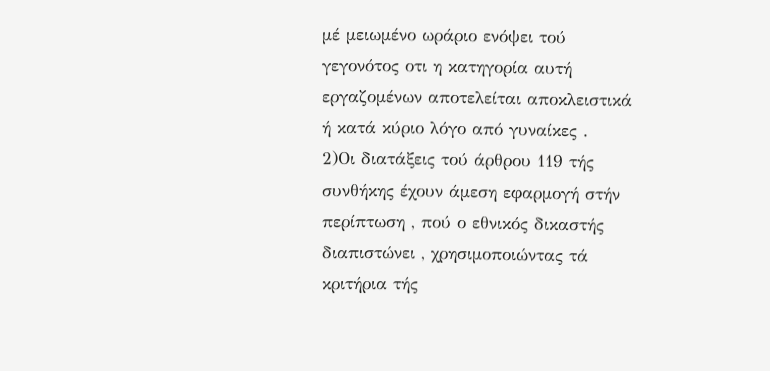μέ μειωμένο ωράριο ενόψει τού γεγονότος οτι η κατηγορία αυτή εργαζομένων αποτελείται αποκλειστικά ή κατά κύριο λόγο από γυναίκες .
2)Οι διατάξεις τού άρθρου 119 τής συνθήκης έχουν άμεση εφαρμογή στήν περίπτωση , πού ο εθνικός δικαστής διαπιστώνει , χρησιμοποιώντας τά κριτήρια τής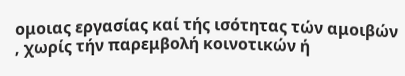ομοιας εργασίας καί τής ισότητας τών αμοιβών , χωρίς τήν παρεμβολή κοινοτικών ή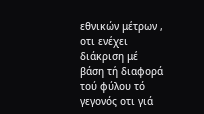εθνικών μέτρων , οτι ενέχει διάκριση μέ βάση τή διαφορά τού φύλου τό γεγονός οτι γιά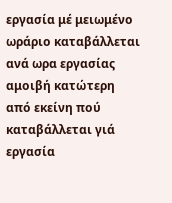εργασία μέ μειωμένο ωράριο καταβάλλεται ανά ωρα εργασίας αμοιβή κατώτερη από εκείνη πού καταβάλλεται γιά εργασία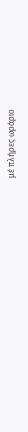μέ πλήρες ωράριο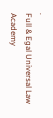.
Full & Egal Universal Law Academy